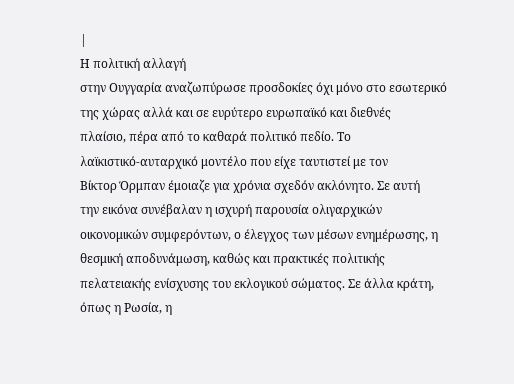|
Η πολιτική αλλαγή
στην Ουγγαρία αναζωπύρωσε προσδοκίες όχι μόνο στο εσωτερικό
της χώρας αλλά και σε ευρύτερο ευρωπαϊκό και διεθνές
πλαίσιο, πέρα από το καθαρά πολιτικό πεδίο. Το
λαϊκιστικό-αυταρχικό μοντέλο που είχε ταυτιστεί με τον
Βίκτορ Όρμπαν έμοιαζε για χρόνια σχεδόν ακλόνητο. Σε αυτή
την εικόνα συνέβαλαν η ισχυρή παρουσία ολιγαρχικών
οικονομικών συμφερόντων, ο έλεγχος των μέσων ενημέρωσης, η
θεσμική αποδυνάμωση, καθώς και πρακτικές πολιτικής
πελατειακής ενίσχυσης του εκλογικού σώματος. Σε άλλα κράτη,
όπως η Ρωσία, η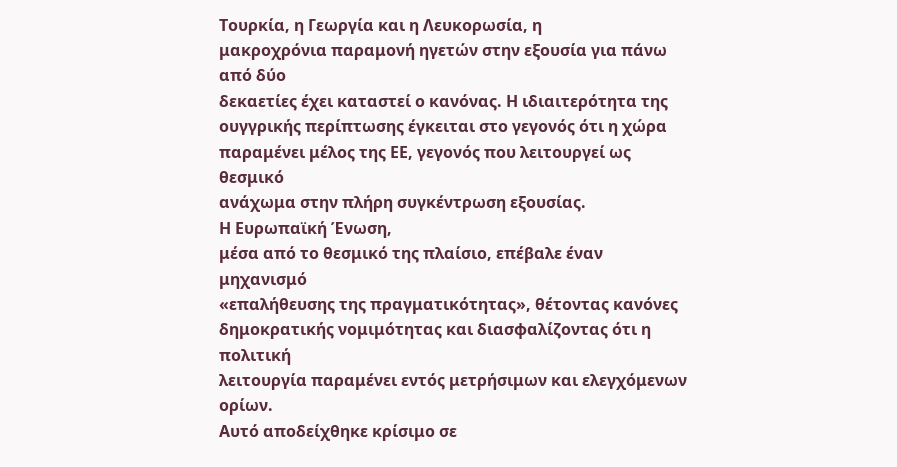Τουρκία, η Γεωργία και η Λευκορωσία, η
μακροχρόνια παραμονή ηγετών στην εξουσία για πάνω από δύο
δεκαετίες έχει καταστεί ο κανόνας. Η ιδιαιτερότητα της
ουγγρικής περίπτωσης έγκειται στο γεγονός ότι η χώρα
παραμένει μέλος της ΕΕ, γεγονός που λειτουργεί ως θεσμικό
ανάχωμα στην πλήρη συγκέντρωση εξουσίας.
Η Ευρωπαϊκή Ένωση,
μέσα από το θεσμικό της πλαίσιο, επέβαλε έναν μηχανισμό
«επαλήθευσης της πραγματικότητας», θέτοντας κανόνες
δημοκρατικής νομιμότητας και διασφαλίζοντας ότι η πολιτική
λειτουργία παραμένει εντός μετρήσιμων και ελεγχόμενων ορίων.
Αυτό αποδείχθηκε κρίσιμο σε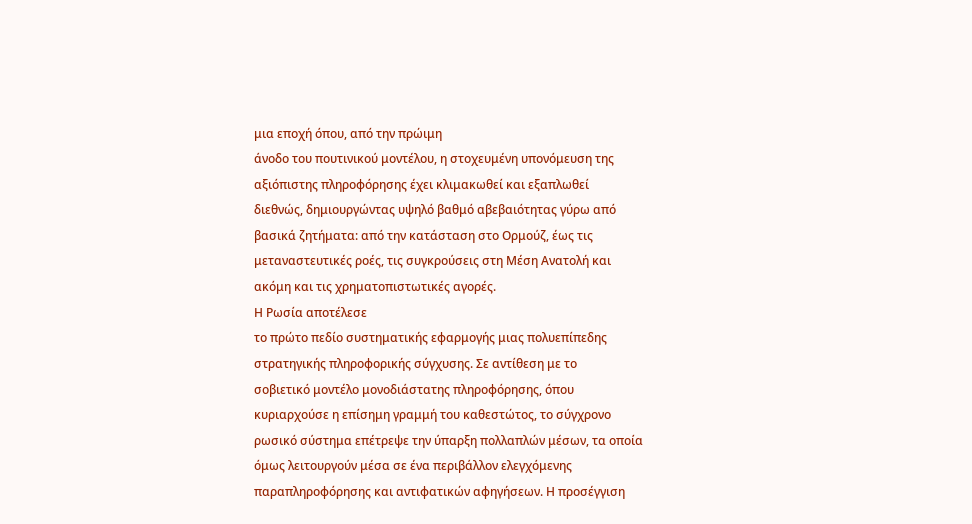μια εποχή όπου, από την πρώιμη
άνοδο του πουτινικού μοντέλου, η στοχευμένη υπονόμευση της
αξιόπιστης πληροφόρησης έχει κλιμακωθεί και εξαπλωθεί
διεθνώς, δημιουργώντας υψηλό βαθμό αβεβαιότητας γύρω από
βασικά ζητήματα: από την κατάσταση στο Ορμούζ, έως τις
μεταναστευτικές ροές, τις συγκρούσεις στη Μέση Ανατολή και
ακόμη και τις χρηματοπιστωτικές αγορές.
Η Ρωσία αποτέλεσε
το πρώτο πεδίο συστηματικής εφαρμογής μιας πολυεπίπεδης
στρατηγικής πληροφορικής σύγχυσης. Σε αντίθεση με το
σοβιετικό μοντέλο μονοδιάστατης πληροφόρησης, όπου
κυριαρχούσε η επίσημη γραμμή του καθεστώτος, το σύγχρονο
ρωσικό σύστημα επέτρεψε την ύπαρξη πολλαπλών μέσων, τα οποία
όμως λειτουργούν μέσα σε ένα περιβάλλον ελεγχόμενης
παραπληροφόρησης και αντιφατικών αφηγήσεων. Η προσέγγιση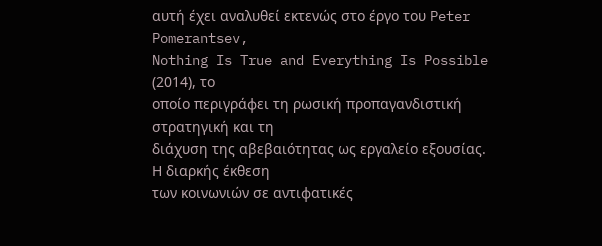αυτή έχει αναλυθεί εκτενώς στο έργο του Peter Pomerantsev,
Nothing Is True and Everything Is Possible (2014), το
οποίο περιγράφει τη ρωσική προπαγανδιστική στρατηγική και τη
διάχυση της αβεβαιότητας ως εργαλείο εξουσίας.
Η διαρκής έκθεση
των κοινωνιών σε αντιφατικές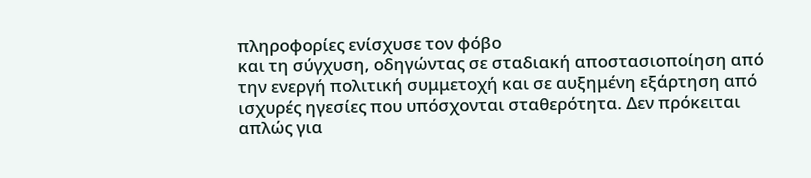πληροφορίες ενίσχυσε τον φόβο
και τη σύγχυση, οδηγώντας σε σταδιακή αποστασιοποίηση από
την ενεργή πολιτική συμμετοχή και σε αυξημένη εξάρτηση από
ισχυρές ηγεσίες που υπόσχονται σταθερότητα. Δεν πρόκειται
απλώς για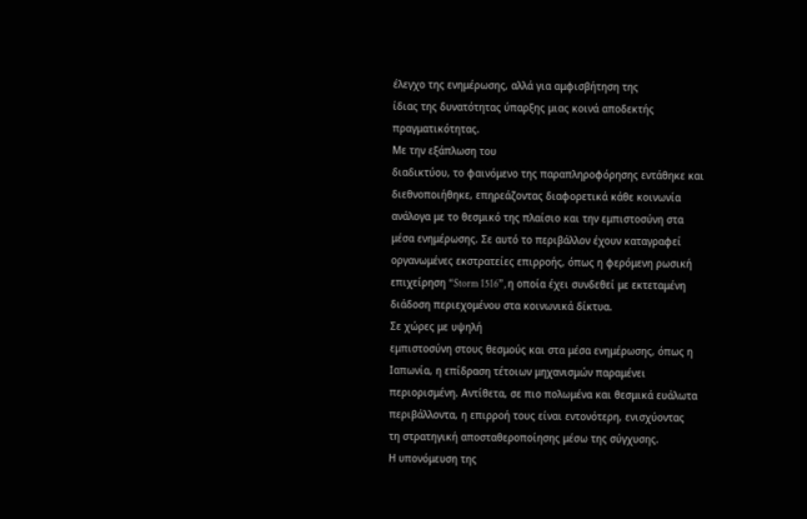έλεγχο της ενημέρωσης, αλλά για αμφισβήτηση της
ίδιας της δυνατότητας ύπαρξης μιας κοινά αποδεκτής
πραγματικότητας.
Με την εξάπλωση του
διαδικτύου, το φαινόμενο της παραπληροφόρησης εντάθηκε και
διεθνοποιήθηκε, επηρεάζοντας διαφορετικά κάθε κοινωνία
ανάλογα με το θεσμικό της πλαίσιο και την εμπιστοσύνη στα
μέσα ενημέρωσης. Σε αυτό το περιβάλλον έχουν καταγραφεί
οργανωμένες εκστρατείες επιρροής, όπως η φερόμενη ρωσική
επιχείρηση “Storm 1516”, η οποία έχει συνδεθεί με εκτεταμένη
διάδοση περιεχομένου στα κοινωνικά δίκτυα.
Σε χώρες με υψηλή
εμπιστοσύνη στους θεσμούς και στα μέσα ενημέρωσης, όπως η
Ιαπωνία, η επίδραση τέτοιων μηχανισμών παραμένει
περιορισμένη. Αντίθετα, σε πιο πολωμένα και θεσμικά ευάλωτα
περιβάλλοντα, η επιρροή τους είναι εντονότερη, ενισχύοντας
τη στρατηγική αποσταθεροποίησης μέσω της σύγχυσης.
Η υπονόμευση της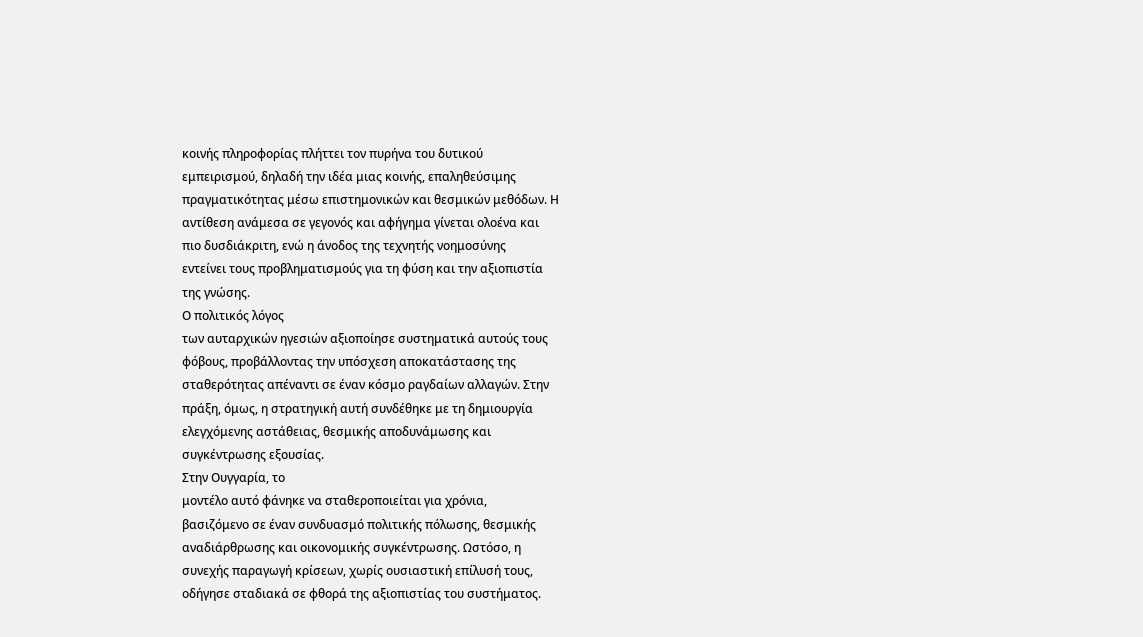κοινής πληροφορίας πλήττει τον πυρήνα του δυτικού
εμπειρισμού, δηλαδή την ιδέα μιας κοινής, επαληθεύσιμης
πραγματικότητας μέσω επιστημονικών και θεσμικών μεθόδων. Η
αντίθεση ανάμεσα σε γεγονός και αφήγημα γίνεται ολοένα και
πιο δυσδιάκριτη, ενώ η άνοδος της τεχνητής νοημοσύνης
εντείνει τους προβληματισμούς για τη φύση και την αξιοπιστία
της γνώσης.
Ο πολιτικός λόγος
των αυταρχικών ηγεσιών αξιοποίησε συστηματικά αυτούς τους
φόβους, προβάλλοντας την υπόσχεση αποκατάστασης της
σταθερότητας απέναντι σε έναν κόσμο ραγδαίων αλλαγών. Στην
πράξη, όμως, η στρατηγική αυτή συνδέθηκε με τη δημιουργία
ελεγχόμενης αστάθειας, θεσμικής αποδυνάμωσης και
συγκέντρωσης εξουσίας.
Στην Ουγγαρία, το
μοντέλο αυτό φάνηκε να σταθεροποιείται για χρόνια,
βασιζόμενο σε έναν συνδυασμό πολιτικής πόλωσης, θεσμικής
αναδιάρθρωσης και οικονομικής συγκέντρωσης. Ωστόσο, η
συνεχής παραγωγή κρίσεων, χωρίς ουσιαστική επίλυσή τους,
οδήγησε σταδιακά σε φθορά της αξιοπιστίας του συστήματος.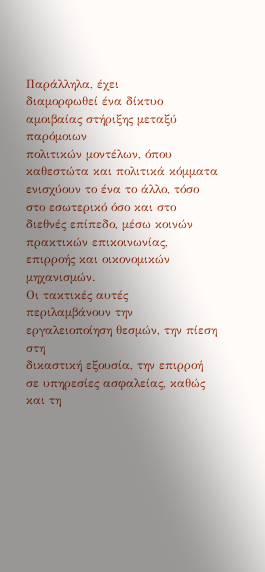Παράλληλα, έχει
διαμορφωθεί ένα δίκτυο αμοιβαίας στήριξης μεταξύ παρόμοιων
πολιτικών μοντέλων, όπου καθεστώτα και πολιτικά κόμματα
ενισχύουν το ένα το άλλο, τόσο στο εσωτερικό όσο και στο
διεθνές επίπεδο, μέσω κοινών πρακτικών επικοινωνίας,
επιρροής και οικονομικών μηχανισμών.
Οι τακτικές αυτές
περιλαμβάνουν την εργαλειοποίηση θεσμών, την πίεση στη
δικαστική εξουσία, την επιρροή σε υπηρεσίες ασφαλείας, καθώς
και τη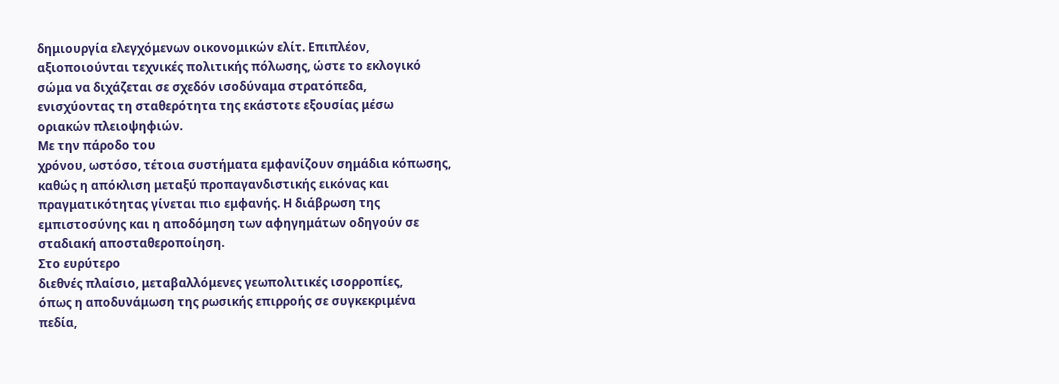δημιουργία ελεγχόμενων οικονομικών ελίτ. Επιπλέον,
αξιοποιούνται τεχνικές πολιτικής πόλωσης, ώστε το εκλογικό
σώμα να διχάζεται σε σχεδόν ισοδύναμα στρατόπεδα,
ενισχύοντας τη σταθερότητα της εκάστοτε εξουσίας μέσω
οριακών πλειοψηφιών.
Με την πάροδο του
χρόνου, ωστόσο, τέτοια συστήματα εμφανίζουν σημάδια κόπωσης,
καθώς η απόκλιση μεταξύ προπαγανδιστικής εικόνας και
πραγματικότητας γίνεται πιο εμφανής. Η διάβρωση της
εμπιστοσύνης και η αποδόμηση των αφηγημάτων οδηγούν σε
σταδιακή αποσταθεροποίηση.
Στο ευρύτερο
διεθνές πλαίσιο, μεταβαλλόμενες γεωπολιτικές ισορροπίες,
όπως η αποδυνάμωση της ρωσικής επιρροής σε συγκεκριμένα
πεδία,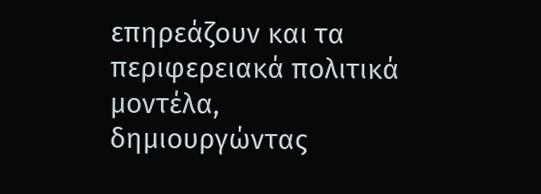επηρεάζουν και τα περιφερειακά πολιτικά μοντέλα,
δημιουργώντας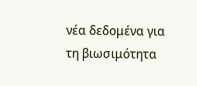νέα δεδομένα για τη βιωσιμότητα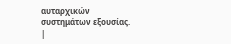αυταρχικών
συστημάτων εξουσίας.
|